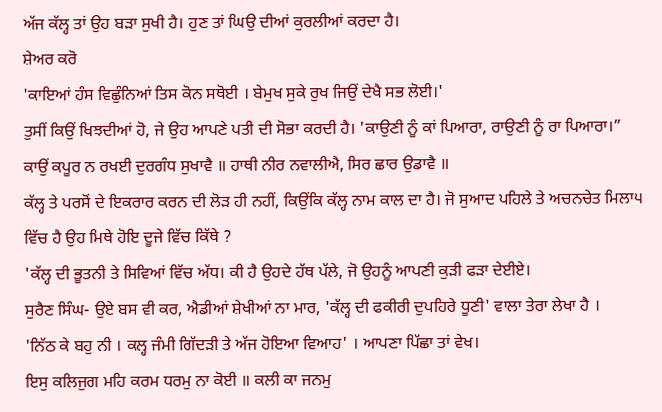ਅੱਜ ਕੱਲ੍ਹ ਤਾਂ ਉਹ ਬੜਾ ਸੁਖੀ ਹੈ। ਹੁਣ ਤਾਂ ਘਿਉ ਦੀਆਂ ਕੁਰਲੀਆਂ ਕਰਦਾ ਹੈ।
ਸ਼ੇਅਰ ਕਰੋ
'ਕਾਇਆਂ ਹੰਸ ਵਿਛੁੰਨਿਆਂ ਤਿਸ ਕੋਨ ਸਥੋਈ । ਬੇਮੁਖ ਸੁਕੇ ਰੁਖ ਜਿਉਂ ਦੇਖੈ ਸਭ ਲੋਈ।'
ਤੁਸੀਂ ਕਿਉਂ ਖਿਝਦੀਆਂ ਹੋ, ਜੇ ਉਹ ਆਪਣੇ ਪਤੀ ਦੀ ਸੋਭਾ ਕਰਦੀ ਹੈ। 'ਕਾਉਣੀ ਨੂੰ ਕਾਂ ਪਿਆਰਾ, ਰਾਉਣੀ ਨੂੰ ਰਾ ਪਿਆਰਾ।”
ਕਾਉਂ ਕਪੂਰ ਨ ਰਖਈ ਦੁਰਗੰਧ ਸੁਖਾਵੈ ॥ ਹਾਥੀ ਨੀਰ ਨਵਾਲੀਐ, ਸਿਰ ਛਾਰ ਉਡਾਵੈ ॥
ਕੱਲ੍ਹ ਤੇ ਪਰਸੋਂ ਦੇ ਇਕਰਾਰ ਕਰਨ ਦੀ ਲੋੜ ਹੀ ਨਹੀਂ, ਕਿਉਂਕਿ ਕੱਲ੍ਹ ਨਾਮ ਕਾਲ ਦਾ ਹੈ। ਜੋ ਸੁਆਦ ਪਹਿਲੇ ਤੇ ਅਚਨਚੇਤ ਮਿਲਾ੫ ਵਿੱਚ ਹੈ ਉਹ ਮਿਥੇ ਹੋਇ ਦੂਜੇ ਵਿੱਚ ਕਿੱਥੇ ?
'ਕੱਲ੍ਹ ਦੀ ਭੂਤਨੀ ਤੇ ਸਿਵਿਆਂ ਵਿੱਚ ਅੱਧ। ਕੀ ਹੈ ਉਹਦੇ ਹੱਥ ਪੱਲੇ, ਜੋ ਉਹਨੂੰ ਆਪਣੀ ਕੁੜੀ ਫੜਾ ਦੇਈਏ।
ਸੁਰੈਣ ਸਿੰਘ- ਉਏ ਬਸ ਵੀ ਕਰ, ਐਡੀਆਂ ਸ਼ੇਖੀਆਂ ਨਾ ਮਾਰ, 'ਕੱਲ੍ਹ ਦੀ ਫਕੀਰੀ ਦੁਪਹਿਰੇ ਧੂਣੀ' ਵਾਲਾ ਤੇਰਾ ਲੇਖਾ ਹੈ ।
'ਨਿੱਠ ਕੇ ਬਹੁ ਨੀ । ਕਲ੍ਹ ਜੰਮੀ ਗਿੱਦੜੀ ਤੇ ਅੱਜ ਹੋਇਆ ਵਿਆਹ' । ਆਪਣਾ ਪਿੱਛਾ ਤਾਂ ਵੇਖ।
ਇਸੁ ਕਲਿਜੁਗ ਮਹਿ ਕਰਮ ਧਰਮੁ ਨਾ ਕੋਈ ॥ ਕਲੀ ਕਾ ਜਨਮੁ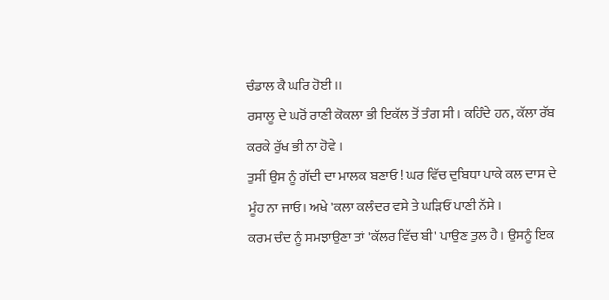ਚੰਡਾਲ ਕੈ ਘਰਿ ਹੋਈ ।।
ਰਸਾਲੂ ਦੇ ਘਰੋਂ ਰਾਣੀ ਕੋਕਲਾ ਭੀ ਇਕੱਲ ਤੋਂ ਤੰਗ ਸੀ। ਕਹਿੰਦੇ ਹਨ, ਕੱਲਾ ਰੱਬ ਕਰਕੇ ਰੁੱਖ ਭੀ ਨਾ ਹੋਵੇ ।
ਤੁਸੀਂ ਉਸ ਨੂੰ ਗੱਦੀ ਦਾ ਮਾਲਕ ਬਣਾਓ ! ਘਰ ਵਿੱਚ ਦੁਬਿਧਾ ਪਾਕੇ ਕਲ ਦਾਸ ਦੇ ਮੂੰਹ ਨਾ ਜਾਓ। ਅਖੇ 'ਕਲਾ ਕਲੰਦਰ ਵਸੇ ਤੇ ਘੜਿਓਂ ਪਾਣੀ ਨੱਸੇ ।
ਕਰਮ ਚੰਦ ਨੂੰ ਸਮਝਾਉਣਾ ਤਾਂ 'ਕੱਲਰ ਵਿੱਚ ਬੀ' ਪਾਉਣ ਤੁਲ ਹੈ। ਉਸਨੂੰ ਇਕ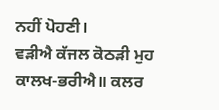ਨਹੀਂ ਪੋਹਣੀ।
ਵੜੀਐ ਕੱਜਲ ਕੋਠੜੀ ਮੁਹ ਕਾਲਖ-ਭਰੀਐ॥ ਕਲਰ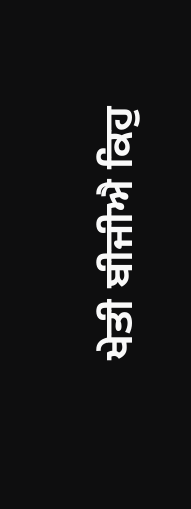ਖੇਤੀ ਬੀਜੀਐ ਕਿਹੁ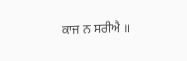ਕਾਜ ਨ ਸਰੀਐ ॥